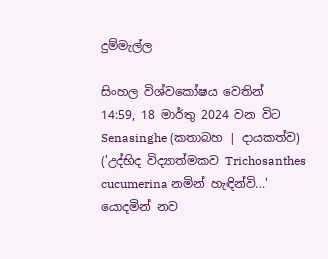දුම්මැල්ල

සිංහල විශ්වකෝෂය වෙතින්
14:59, 18 මාර්තු 2024 වන විට Senasinghe (කතාබහ | දායකත්ව) ('උද්භිද විද්‍යාත්මකව Trichosanthes cucumerina නමින් හැඳින්වි...' යොදමින් නව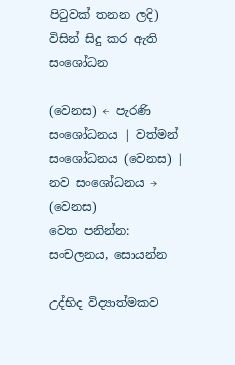පිටුවක් තනන ලදි) විසින් සිදු කර ඇති සංශෝධන

(වෙනස) ← පැරණි සංශෝධනය | වත්මන් සංශෝධනය (වෙනස) | නව සංශෝධනය → (වෙනස)
වෙත පනින්න: සංචලනය, සොයන්න

උද්භිද විද්‍යාත්මකව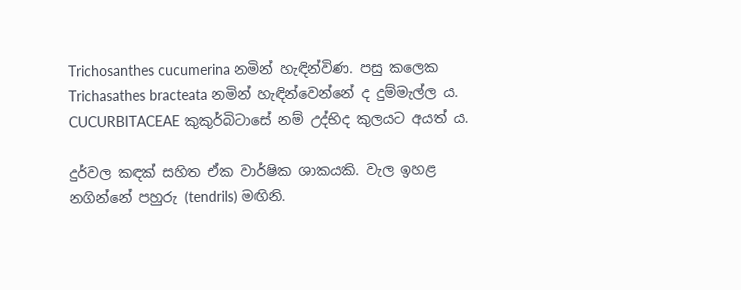Trichosanthes cucumerina නමින් හැඳින්විණ. පසු කලෙක Trichasathes bracteata නමින් හැඳින්වෙන්නේ ද දුම්මැල්ල ය. CUCURBITACEAE කුකුර්බිටාසේ නම් උද්භිද කුලයට අයත් ය.

දුර්වල කඳක් සහිත ඒක වාර්ෂික ශාකයකි. වැල ඉහළ නගින්නේ පහුරු (tendrils) මඟිනි.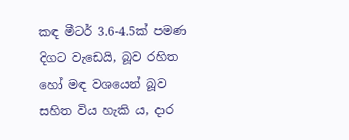කඳ මීටර් 3.6-4.5ක් පමණ දිගට වැඩෙයි, බූව රහිත හෝ මඳ වශයෙන් බූව සහිත විය හැකි ය, දාර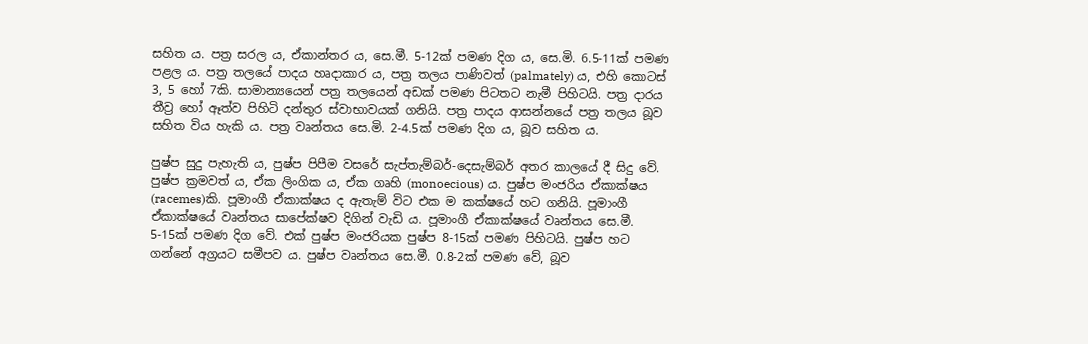සහිත ය. පත්‍ර සරල ය, ඒකාන්තර ය, සෙ.මී. 5-12ක් පමණ දිග ය, සෙ.මි. 6.5-11ක් පමණ පළල ය. පත්‍ර තලයේ පාදය හෘදාකාර ය, පත්‍ර තලය පාණිවත් (palmately) ය, එහි කොටස් 3, 5 හෝ 7කි. සාමාන්‍යයෙන් පත්‍ර තලයෙන් අඩක් පමණ පිටතට නැමී පිහිටයි. පත්‍ර දාරය තීව්‍ර හෝ ඈත්ව පිහිටි දන්තුර ස්වාභාවයක් ගනියි. පත්‍ර පාදය ආසන්නයේ පත්‍ර තලය බූව සහිත විය හැකි ය. පත්‍ර වෘන්තය සෙ.මි. 2-4.5ක් පමණ දිග ය, බූව සහිත ය.

පුෂ්ප සුදු පැහැති ය, පුෂ්ප පිපීම වසරේ සැප්තැම්බර්-දෙසැම්බර් අතර කාලයේ දී සිදු වේ. පුෂ්ප ක්‍රමවත් ය, ඒක ලිංගික ය, ඒක ගෘහි (monoecious) ය. පුෂ්ප මංජරිය ඒකාක්ෂය (racemes)කි. පූමාංගී ඒකාක්ෂය ද ඇතැම් විට එක ම කක්ෂයේ හට ගනියි. පූමාංගී ඒකාක්ෂයේ වෘන්තය සාපේක්ෂව දිගින් වැඩි ය. පූමාංගී ඒකාක්ෂයේ වෘන්තය සෙ.මී. 5-15ක් පමණ දිග වේ. එක් පුෂ්ප මංජරියක පුෂ්ප 8-15ක් පමණ පිහිටයි. පුෂ්ප හට ගන්නේ අග්‍රයට සමීපව ය. පුෂ්ප වෘන්තය සෙ.මී. 0.8-2ක් පමණ වේ, බූව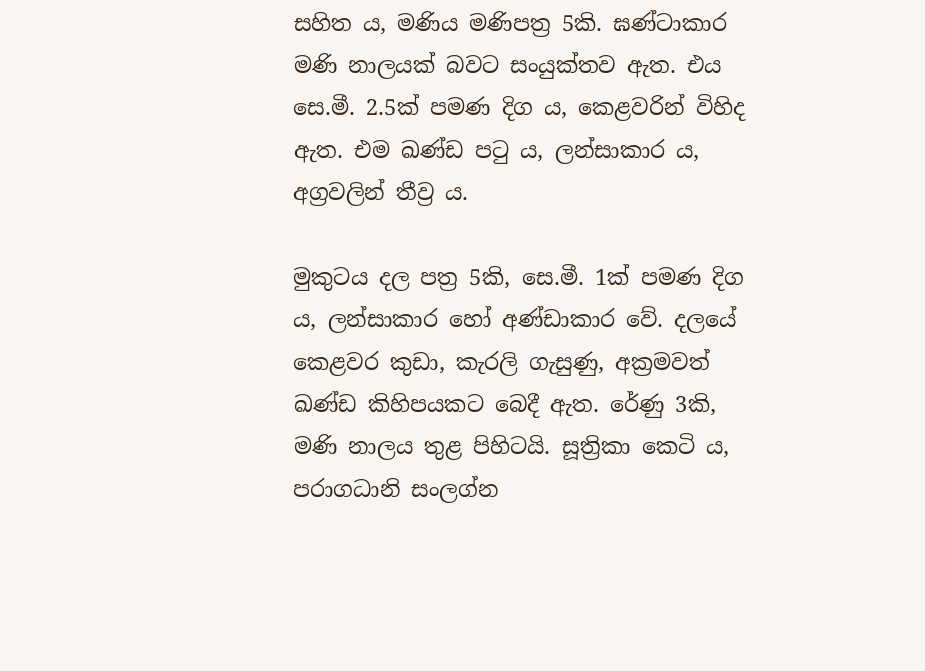සහිත ය, මණිය මණිපත්‍ර 5කි. ඝණ්ටාකාර මණි නාලයක් බවට සංයුක්තව ඇත. එය සෙ.මී. 2.5ක් පමණ දිග ය, කෙළවරින් විහිද ඇත. එම ඛණ්ඩ පටු ය, ලන්සාකාර ය, අග්‍රවලින් තීව්‍ර ය.

මුකුටය දල පත්‍ර 5කි, සෙ.මී. 1ක් පමණ දිග ය, ලන්සාකාර හෝ අණ්ඩාකාර වේ. දලයේ කෙළවර කුඩා, කැරලි ගැසුණු, අක්‍රමවත් ඛණ්ඩ කිහිපයකට බෙදී ඇත. රේණු 3කි, මණි නාලය තුළ පිහිටයි. සූත්‍රිකා කෙටි ය, පරාගධානි සංලග්න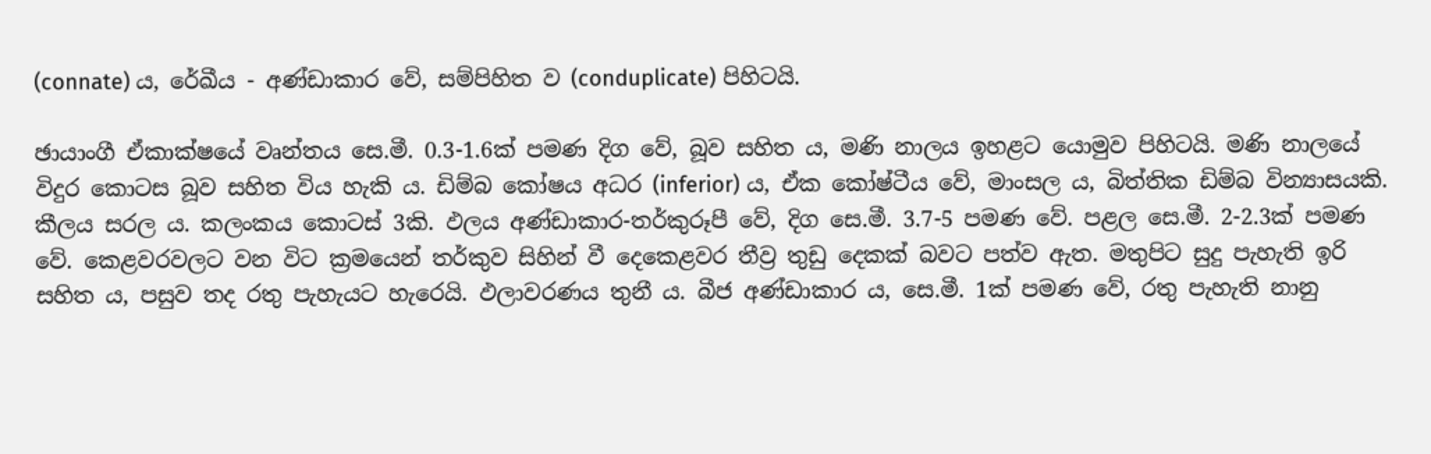(connate) ය, රේඛීය - අණ්ඩාකාර වේ, සම්පිහිත ව (conduplicate) පිහිටයි.

ඡායාංගී ඒකාක්ෂයේ වෘන්තය සෙ.මී. 0.3-1.6ක් පමණ දිග වේ, බූව සහිත ය, මණි නාලය ඉහළට යොමුව පිහිටයි. මණි නාලයේ විදුර කොටස බූව සහිත විය හැකි ය. ඩිම්බ කෝෂය අධර (inferior) ය, ඒක කෝෂ්ටීය වේ, මාංසල ය, බිත්තික ඩිම්බ වින්‍යාසයකි. කීලය සරල ය. කලංකය කොටස් 3කි. ඵලය අණ්ඩාකාර-තර්කුරූපී වේ, දිග සෙ.මී. 3.7-5 පමණ වේ. පළල සෙ.මී. 2-2.3ක් පමණ වේ. කෙළවරවලට වන විට ක්‍රමයෙන් තර්කුව සිහින් වී දෙකෙළවර තීව්‍ර තුඩු දෙකක් බවට පත්ව ඇත. මතුපිට සුදු පැහැති ඉරි සහිත ය, පසුව තද රතු පැහැයට හැරෙයි. ඵලාවරණය තුනී ය. බීජ අණ්ඩාකාර ය, සෙ.මී. 1ක් පමණ වේ, රතු පැහැති නානු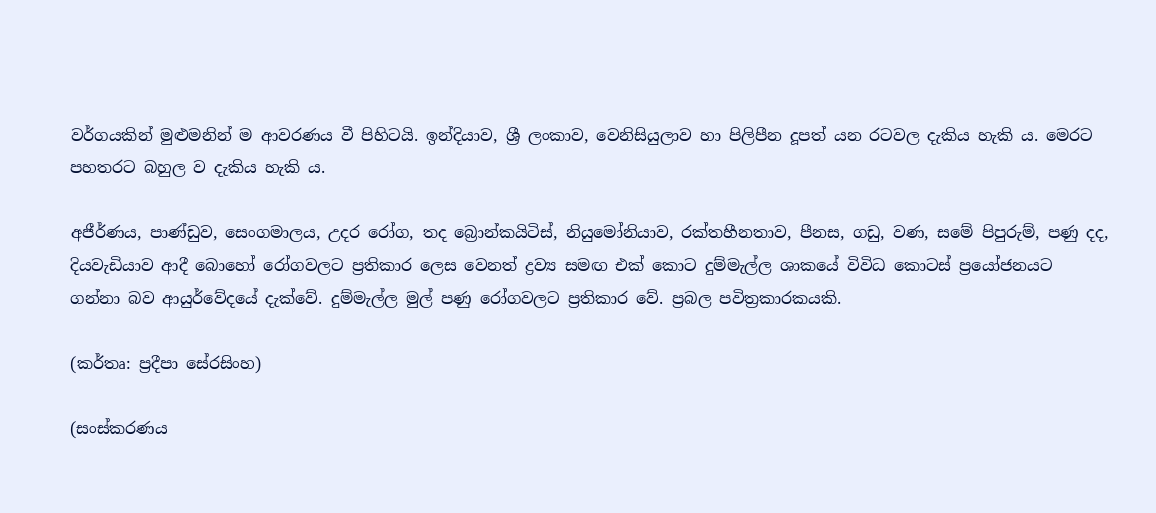වර්ගයකින් මුළුමනින් ම ආවරණය වී පිහිටයි. ඉන්දියාව, ශ්‍රී ලංකාව, වෙනිසියුලාව හා පිලිපීන දූපත් යන රටවල දැකිය හැකි ය. මෙරට පහතරට බහුල ව දැකිය හැකි ය.

අජීර්ණය, පාණ්ඩුව, සෙංගමාලය, උදර රෝග, තද බ්‍රොන්කයිටිස්, නියුමෝනියාව, රක්තහීනතාව, පීනස, ගඩු, වණ, සමේ පිපුරුම්, පණු දද, දියවැඩියාව ආදී බොහෝ රෝගවලට ප්‍රතිකාර ලෙස වෙනත් ද්‍රව්‍ය සමඟ එක් කොට දුම්මැල්ල ශාකයේ විවිධ කොටස් ප්‍රයෝජනයට ගන්නා බව ආයුර්වේදයේ දැක්වේ. දුම්මැල්ල මුල් පණු රෝගවලට ප්‍රතිකාර වේ. ප්‍රබල පවිත්‍රකාරකයකි.

(කර්තෘ: ප්‍රදීපා සේරසිංහ)

(සංස්කරණය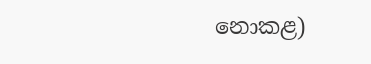නොකළ)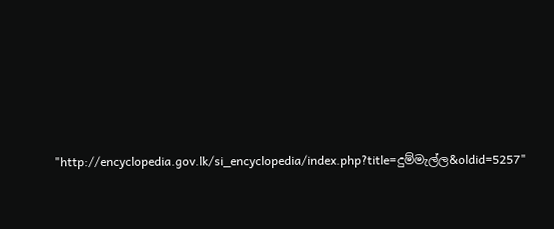"http://encyclopedia.gov.lk/si_encyclopedia/index.php?title=දුම්මැල්ල&oldid=5257"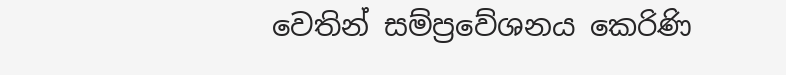වෙතින් සම්ප්‍රවේශනය කෙරිණි